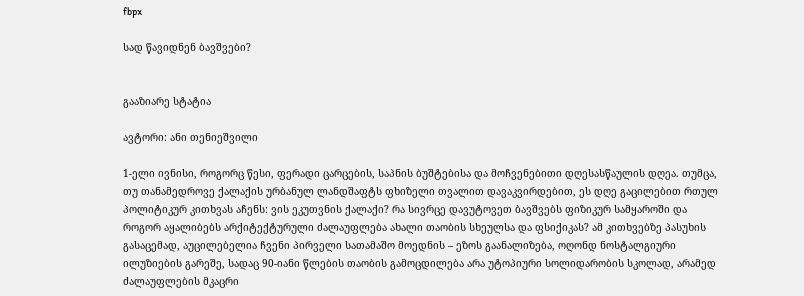fbpx

სად წავიდნენ ბავშვები?


გააზიარე სტატია

ავტორი: ანი თენიეშვილი

1-ელი ივნისი, როგორც წესი, ფერადი ცარცების, საპნის ბუშტებისა და მოჩვენებითი დღესასწაულის დღეა. თუმცა, თუ თანამედროვე ქალაქის ურბანულ ლანდშაფტს ფხიზელი თვალით დავაკვირდებით, ეს დღე გაცილებით რთულ  პოლიტიკურ კითხვას აჩენს: ვის ეკუთვნის ქალაქი? რა სივრცე დავუტოვეთ ბავშვებს ფიზიკურ სამყაროში და როგორ აყალიბებს არქიტექტურული ძალაუფლება ახალი თაობის სხეულსა და ფსიქიკას? ამ კითხვებზე პასუხის გასაცემად, აუცილებელია ჩვენი პირველი სათამაშო მოედნის – ეზოს გაანალიზება, ოღონდ ნოსტალგიური ილუზიების გარეშე, სადაც 90-იანი წლების თაობის გამოცდილება არა უტოპიური სოლიდარობის სკოლად, არამედ ძალაუფლების მკაცრი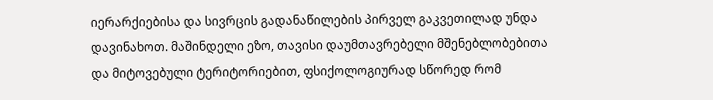იერარქიებისა და სივრცის გადანაწილების პირველ გაკვეთილად უნდა დავინახოთ. მაშინდელი ეზო, თავისი დაუმთავრებელი მშენებლობებითა და მიტოვებული ტერიტორიებით, ფსიქოლოგიურად სწორედ რომ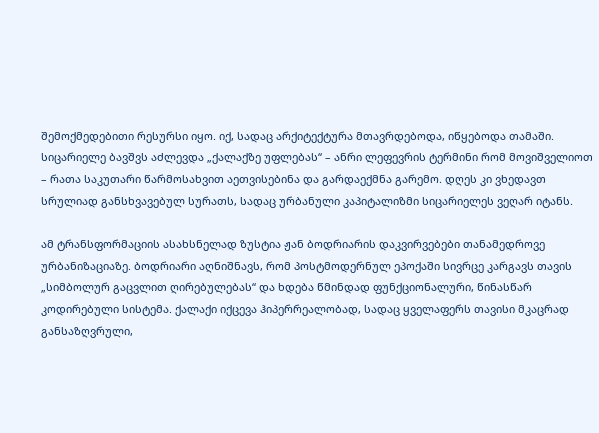შემოქმედებითი რესურსი იყო. იქ, სადაც არქიტექტურა მთავრდებოდა, იწყებოდა თამაში. სიცარიელე ბავშვს აძლევდა „ქალაქზე უფლებას“ – ანრი ლეფევრის ტერმინი რომ მოვიშველიოთ – რათა საკუთარი წარმოსახვით აეთვისებინა და გარდაექმნა გარემო. დღეს კი ვხედავთ სრულიად განსხვავებულ სურათს, სადაც ურბანული კაპიტალიზმი სიცარიელეს ვეღარ იტანს.

ამ ტრანსფორმაციის ასახსნელად ზუსტია ჟან ბოდრიარის დაკვირვებები თანამედროვე ურბანიზაციაზე. ბოდრიარი აღნიშნავს, რომ პოსტმოდერნულ ეპოქაში სივრცე კარგავს თავის „სიმბოლურ გაცვლით ღირებულებას“ და ხდება წმინდად ფუნქციონალური, წინასწარ კოდირებული სისტემა. ქალაქი იქცევა ჰიპერრეალობად, სადაც ყველაფერს თავისი მკაცრად განსაზღვრული,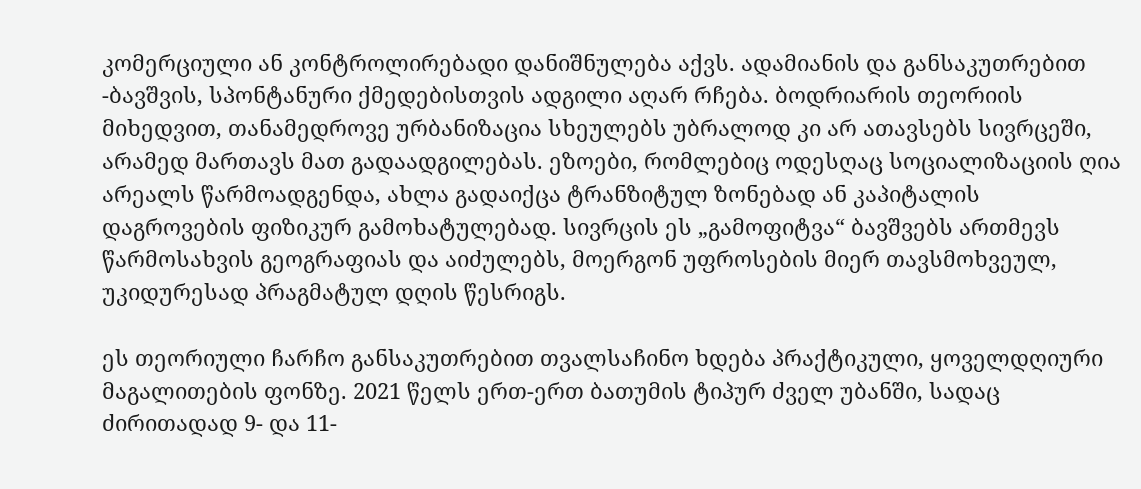კომერციული ან კონტროლირებადი დანიშნულება აქვს. ადამიანის და განსაკუთრებით -ბავშვის, სპონტანური ქმედებისთვის ადგილი აღარ რჩება. ბოდრიარის თეორიის მიხედვით, თანამედროვე ურბანიზაცია სხეულებს უბრალოდ კი არ ათავსებს სივრცეში, არამედ მართავს მათ გადაადგილებას. ეზოები, რომლებიც ოდესღაც სოციალიზაციის ღია არეალს წარმოადგენდა, ახლა გადაიქცა ტრანზიტულ ზონებად ან კაპიტალის დაგროვების ფიზიკურ გამოხატულებად. სივრცის ეს „გამოფიტვა“ ბავშვებს ართმევს წარმოსახვის გეოგრაფიას და აიძულებს, მოერგონ უფროსების მიერ თავსმოხვეულ, უკიდურესად პრაგმატულ დღის წესრიგს.

ეს თეორიული ჩარჩო განსაკუთრებით თვალსაჩინო ხდება პრაქტიკული, ყოველდღიური მაგალითების ფონზე. 2021 წელს ერთ-ერთ ბათუმის ტიპურ ძველ უბანში, სადაც ძირითადად 9- და 11-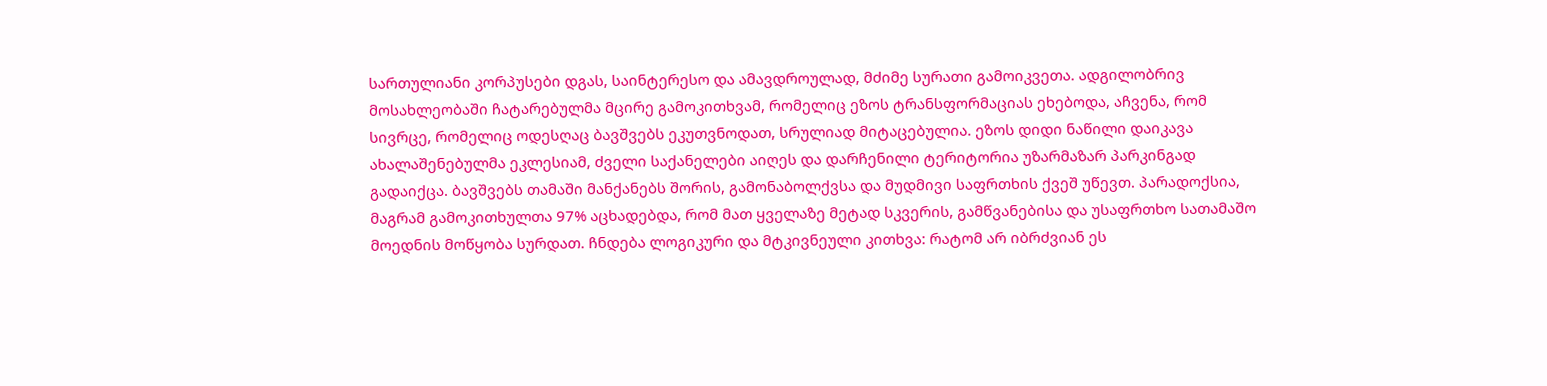სართულიანი კორპუსები დგას, საინტერესო და ამავდროულად, მძიმე სურათი გამოიკვეთა. ადგილობრივ მოსახლეობაში ჩატარებულმა მცირე გამოკითხვამ, რომელიც ეზოს ტრანსფორმაციას ეხებოდა, აჩვენა, რომ სივრცე, რომელიც ოდესღაც ბავშვებს ეკუთვნოდათ, სრულიად მიტაცებულია. ეზოს დიდი ნაწილი დაიკავა ახალაშენებულმა ეკლესიამ, ძველი საქანელები აიღეს და დარჩენილი ტერიტორია უზარმაზარ პარკინგად გადაიქცა. ბავშვებს თამაში მანქანებს შორის, გამონაბოლქვსა და მუდმივი საფრთხის ქვეშ უწევთ. პარადოქსია, მაგრამ გამოკითხულთა 97% აცხადებდა, რომ მათ ყველაზე მეტად სკვერის, გამწვანებისა და უსაფრთხო სათამაშო მოედნის მოწყობა სურდათ. ჩნდება ლოგიკური და მტკივნეული კითხვა: რატომ არ იბრძვიან ეს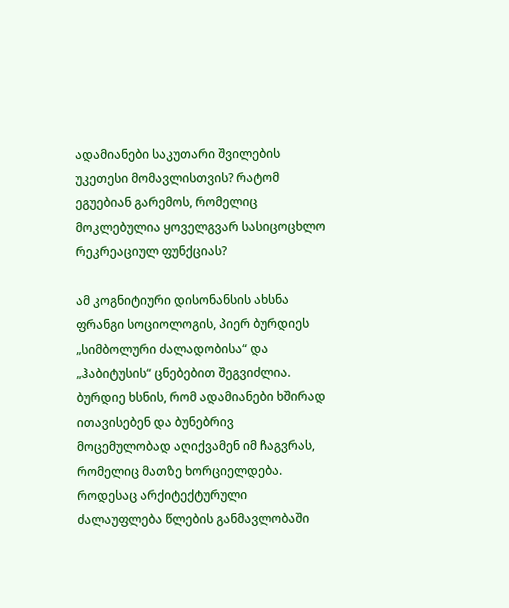ადამიანები საკუთარი შვილების უკეთესი მომავლისთვის? რატომ ეგუებიან გარემოს, რომელიც მოკლებულია ყოველგვარ სასიცოცხლო რეკრეაციულ ფუნქციას?

ამ კოგნიტიური დისონანსის ახსნა ფრანგი სოციოლოგის, პიერ ბურდიეს „სიმბოლური ძალადობისა“ და „ჰაბიტუსის“ ცნებებით შეგვიძლია. ბურდიე ხსნის, რომ ადამიანები ხშირად ითავისებენ და ბუნებრივ მოცემულობად აღიქვამენ იმ ჩაგვრას, რომელიც მათზე ხორციელდება. როდესაც არქიტექტურული ძალაუფლება წლების განმავლობაში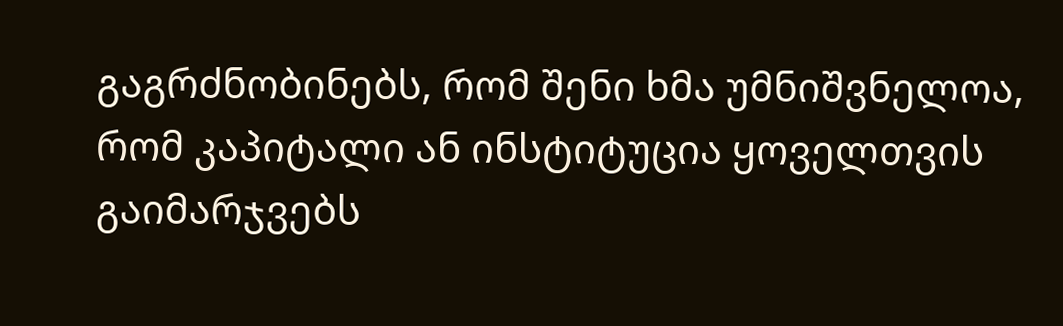გაგრძნობინებს, რომ შენი ხმა უმნიშვნელოა, რომ კაპიტალი ან ინსტიტუცია ყოველთვის გაიმარჯვებს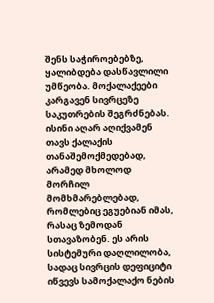შენს საჭიროებებზე, ყალიბდება დასწავლილი უმწეობა. მოქალაქეები კარგავენ სივრცეზე საკუთრების შეგრძნებას. ისინი აღარ აღიქვამენ თავს ქალაქის თანაშემოქმედებად, არამედ მხოლოდ მორჩილ მომხმარებლებად, რომლებიც ეგუებიან იმას, რასაც ზემოდან სთავაზობენ. ეს არის სისტემური დაღლილობა, სადაც სივრცის დეფიციტი იწვევს სამოქალაქო ნების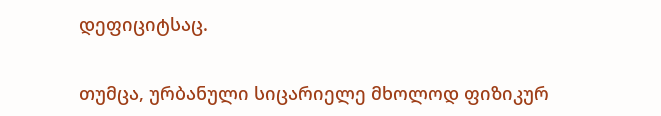დეფიციტსაც.

თუმცა, ურბანული სიცარიელე მხოლოდ ფიზიკურ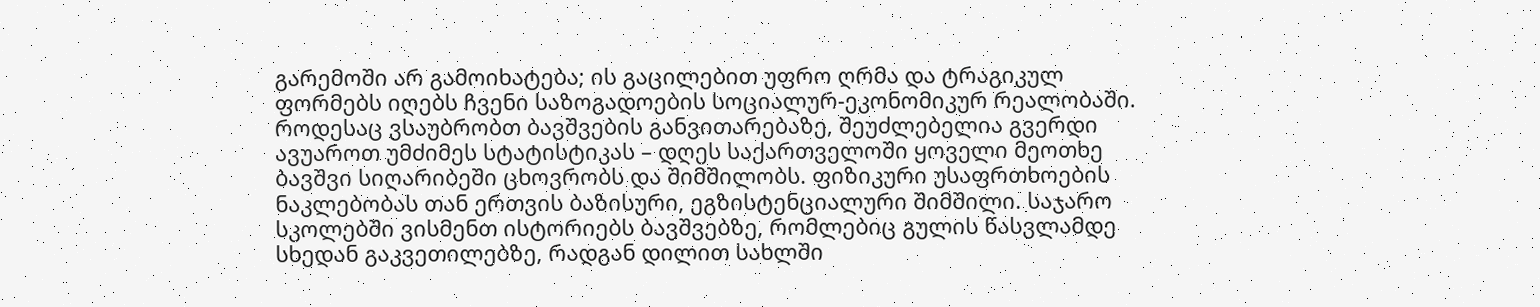გარემოში არ გამოიხატება; ის გაცილებით უფრო ღრმა და ტრაგიკულ ფორმებს იღებს ჩვენი საზოგადოების სოციალურ-ეკონომიკურ რეალობაში. როდესაც ვსაუბრობთ ბავშვების განვითარებაზე, შეუძლებელია გვერდი ავუაროთ უმძიმეს სტატისტიკას – დღეს საქართველოში ყოველი მეოთხე ბავშვი სიღარიბეში ცხოვრობს და შიმშილობს. ფიზიკური უსაფრთხოების ნაკლებობას თან ერთვის ბაზისური, ეგზისტენციალური შიმშილი. საჯარო სკოლებში ვისმენთ ისტორიებს ბავშვებზე, რომლებიც გულის წასვლამდე სხედან გაკვეთილებზე, რადგან დილით სახლში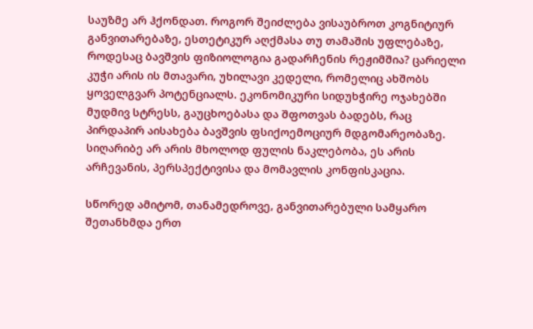საუზმე არ ჰქონდათ. როგორ შეიძლება ვისაუბროთ კოგნიტიურ განვითარებაზე, ესთეტიკურ აღქმასა თუ თამაშის უფლებაზე, როდესაც ბავშვის ფიზიოლოგია გადარჩენის რეჟიმშია? ცარიელი კუჭი არის ის მთავარი, უხილავი კედელი, რომელიც ახშობს ყოველგვარ პოტენციალს. ეკონომიკური სიდუხჭირე ოჯახებში მუდმივ სტრესს, გაუცხოებასა და შფოთვას ბადებს, რაც პირდაპირ აისახება ბავშვის ფსიქოემოციურ მდგომარეობაზე. სიღარიბე არ არის მხოლოდ ფულის ნაკლებობა, ეს არის არჩევანის, პერსპექტივისა და მომავლის კონფისკაცია.

სწორედ ამიტომ, თანამედროვე, განვითარებული სამყარო შეთანხმდა ერთ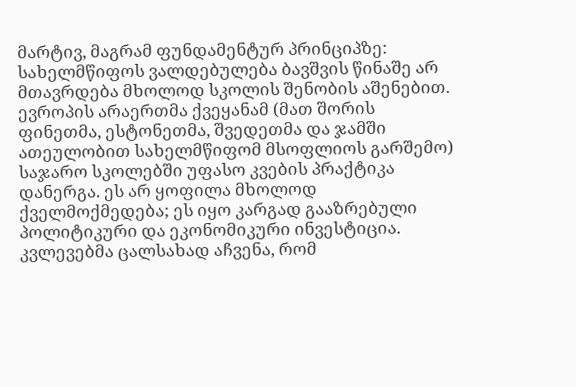მარტივ, მაგრამ ფუნდამენტურ პრინციპზე: სახელმწიფოს ვალდებულება ბავშვის წინაშე არ მთავრდება მხოლოდ სკოლის შენობის აშენებით. ევროპის არაერთმა ქვეყანამ (მათ შორის ფინეთმა, ესტონეთმა, შვედეთმა და ჯამში ათეულობით სახელმწიფომ მსოფლიოს გარშემო) საჯარო სკოლებში უფასო კვების პრაქტიკა დანერგა. ეს არ ყოფილა მხოლოდ ქველმოქმედება; ეს იყო კარგად გააზრებული პოლიტიკური და ეკონომიკური ინვესტიცია. კვლევებმა ცალსახად აჩვენა, რომ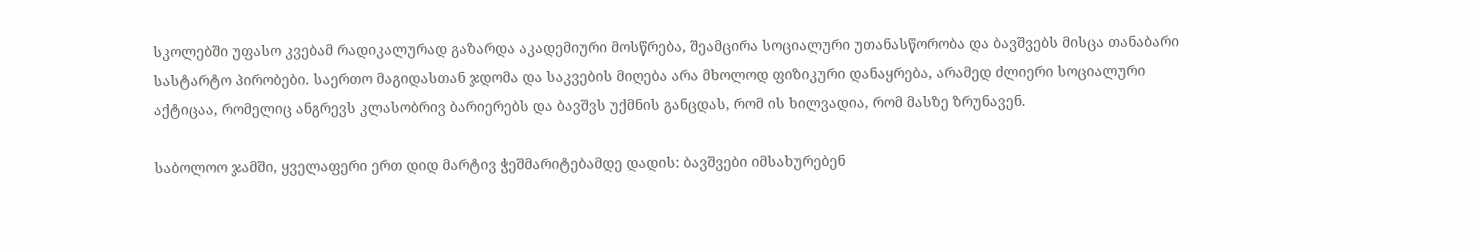სკოლებში უფასო კვებამ რადიკალურად გაზარდა აკადემიური მოსწრება, შეამცირა სოციალური უთანასწორობა და ბავშვებს მისცა თანაბარი სასტარტო პირობები. საერთო მაგიდასთან ჯდომა და საკვების მიღება არა მხოლოდ ფიზიკური დანაყრება, არამედ ძლიერი სოციალური აქტიცაა, რომელიც ანგრევს კლასობრივ ბარიერებს და ბავშვს უქმნის განცდას, რომ ის ხილვადია, რომ მასზე ზრუნავენ.

საბოლოო ჯამში, ყველაფერი ერთ დიდ მარტივ ჭეშმარიტებამდე დადის: ბავშვები იმსახურებენ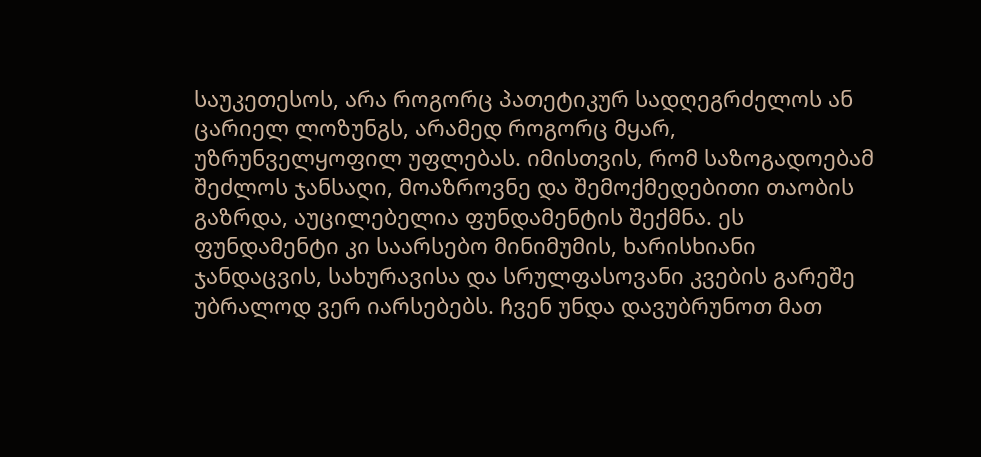საუკეთესოს, არა როგორც პათეტიკურ სადღეგრძელოს ან ცარიელ ლოზუნგს, არამედ როგორც მყარ, უზრუნველყოფილ უფლებას. იმისთვის, რომ საზოგადოებამ შეძლოს ჯანსაღი, მოაზროვნე და შემოქმედებითი თაობის გაზრდა, აუცილებელია ფუნდამენტის შექმნა. ეს ფუნდამენტი კი საარსებო მინიმუმის, ხარისხიანი ჯანდაცვის, სახურავისა და სრულფასოვანი კვების გარეშე უბრალოდ ვერ იარსებებს. ჩვენ უნდა დავუბრუნოთ მათ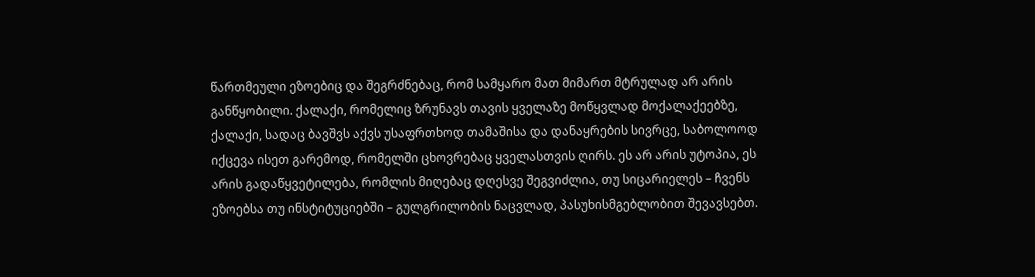წართმეული ეზოებიც და შეგრძნებაც, რომ სამყარო მათ მიმართ მტრულად არ არის განწყობილი. ქალაქი, რომელიც ზრუნავს თავის ყველაზე მოწყვლად მოქალაქეებზე, ქალაქი, სადაც ბავშვს აქვს უსაფრთხოდ თამაშისა და დანაყრების სივრცე, საბოლოოდ იქცევა ისეთ გარემოდ, რომელში ცხოვრებაც ყველასთვის ღირს. ეს არ არის უტოპია, ეს არის გადაწყვეტილება, რომლის მიღებაც დღესვე შეგვიძლია, თუ სიცარიელეს – ჩვენს ეზოებსა თუ ინსტიტუციებში – გულგრილობის ნაცვლად, პასუხისმგებლობით შევავსებთ.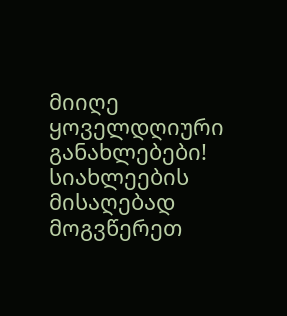მიიღე ყოველდღიური განახლებები!
სიახლეების მისაღებად მოგვწერეთ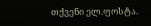თქვენი ელ.ფოსტა.